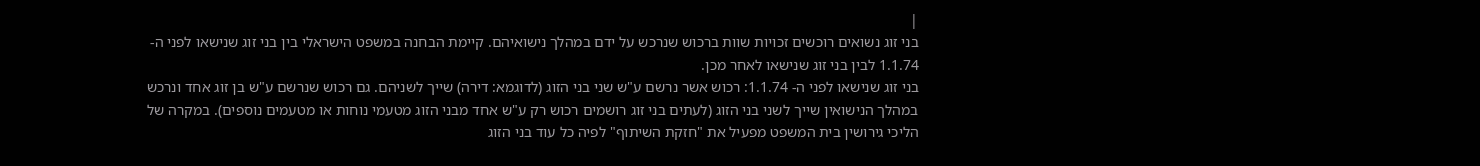|
בני זוג נשואים רוכשים זכויות שוות ברכוש שנרכש על ידם במהלך נישואיהם. קיימת הבחנה במשפט הישראלי בין בני זוג שנישאו לפני ה- 1.1.74 לבין בני זוג שנישאו לאחר מכן.
בני זוג שנישאו לפני ה- 1.1.74: רכוש אשר נרשם ע"ש שני בני הזוג (לדוגמא: דירה) שייך לשניהם. גם רכוש שנרשם ע"ש בן זוג אחד ונרכש במהלך הנישואין שייך לשני בני הזוג (לעתים בני זוג רושמים רכוש רק ע"ש אחד מבני הזוג מטעמי נוחות או מטעמים נוספים). במקרה של הליכי גירושין בית המשפט מפעיל את "חזקת השיתוף" לפיה כל עוד בני הזוג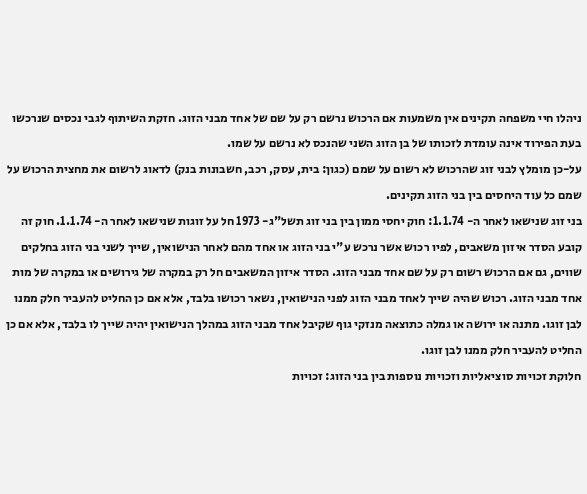ניהלו חיי משפחה תקינים אין משמעות אם הרכוש נרשם רק על שם של אחד מבני הזוג. חזקת השיתוף לגבי נכסים שנרכשו בעת הפירוד אינה עומדת לזכותו של בן הזוג השני שהנכס לא נרשם על שמו.
על-כן מומלץ לבני זוג שהרכוש לא רשום על שמם (כגון: בית, עסק, רכב, חשבונות בנק) לדאוג לרשום את מחצית הרכוש על שמם כל עוד היחסים בין בני הזוג תקינים.
בני זוג שנישאו לאחר ה- 1.1.74: חוק יחסי ממון בין בני זוג תשל"ג- 1973 חל על זוגות שנישאו לאחר ה- 1.1.74. חוק זה קובע הסדר איזון משאבים, לפיו רכוש אשר נרכש ע"י בני הזוג או אחד מהם לאחר הנישואין, שייך לשני בני הזוג בחלקים שווים, גם אם הרכוש רשום רק על שם אחד מבני הזוג. הסדר איזון המשאבים חל רק במקרה של גירושים או במקרה של מות אחד מבני הזוג. רכוש שהיה שייך לאחד מבני הזוג לפני הנישואין, נשאר רכושו בלבד, אלא אם כן החליט להעביר חלק ממנו לבן זוגו. מתנה או ירושה או גמלה כתוצאה מנזקי גוף שקיבל אחד מבני הזוג במהלך הנישואין יהיה שייך לו בלבד, אלא אם כן החליט להעביר חלק ממנו לבן זוגו.
חלוקת זכויות סוציאליות וזכויות נוספות בין בני הזוג: זכויות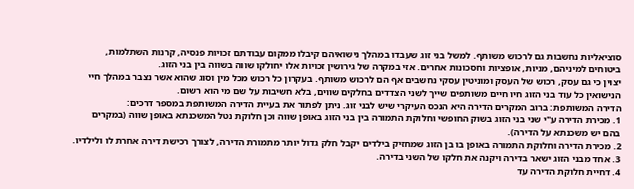סוציאליות נחשבות גם לרכוש משותף. למשל בני זוג שעבדו במהלך נישואיהם קיבלו ממקום עבודתם זכויות פנסיה, קרנות השתלמות, ביטוחים למיניהם, מניות, אופציות וחסכונות אחרים. אזי במקרה של גירושין זכויות אלו יחולקו שווה בשווה בין בני הזוג.
יצוין כי גם עסק, רכוש של העסק ומוניטין עסקי נחשבים אף הם לרכוש משותף. בעקרון כל רכוש מכל מין וסוג שהוא אשר נצבר במהלך חיי הנישואין כל עוד בני הזוג חיו חיים משותפים שייך לשני הצדדים בחלקים שווים, בלא חשיבות על שם מי הוא רשום.
הדירה המשותפת: ברוב המקרים הדירה היא הנכס העיקרי שיש לבני זוג. ניתן לפתור את בעיית הדירה המשותפת במספר דרכים:
1. מכירת הדירה ע"י שני בני הזוג בשוק החופשי וחלוקת התמורה בין בני הזוג באופן שווה וכן חלוקת נטל המשכנתא באופן שווה (במקרים בהם יש משכנתא על הדירה).
2. מכירת הדירה וחלוקת התמורה באופן בו בן הזוג שמחזיק בילדים יקבל חלק גדול יותר מתמורת הדירה, לצורך רכישת דירה אחרת לו ולילדיו.
3. אחד מבני הזוג ישאר בדירה ויקנה את חלקו של השני בדירה.
4. דחיית חלוקת הדירה עד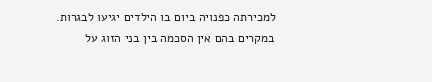למכירתה כפנויה ביום בו הילדים יגיעו לבגרות.
במקרים בהם אין הסכמה בין בני הזוג על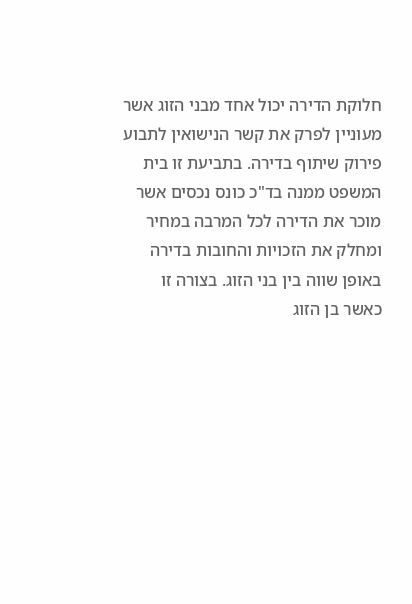חלוקת הדירה יכול אחד מבני הזוג אשר מעוניין לפרק את קשר הנישואין לתבוע פירוק שיתוף בדירה. בתביעת זו בית המשפט ממנה בד"כ כונס נכסים אשר מוכר את הדירה לכל המרבה במחיר ומחלק את הזכויות והחובות בדירה באופן שווה בין בני הזוג. בצורה זו כאשר בן הזוג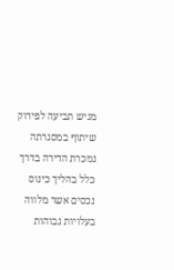מגיש תביעה לפירוק שיתוף במסגרתה נמכרת הדירה בדרך כלל בהליך כינוס נכסים אשר מלווה בעלויות גבוהות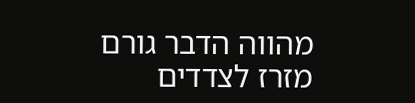מהווה הדבר גורם מזרז לצדדים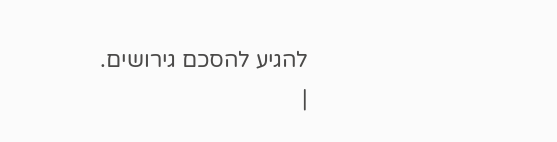להגיע להסכם גירושים.
|